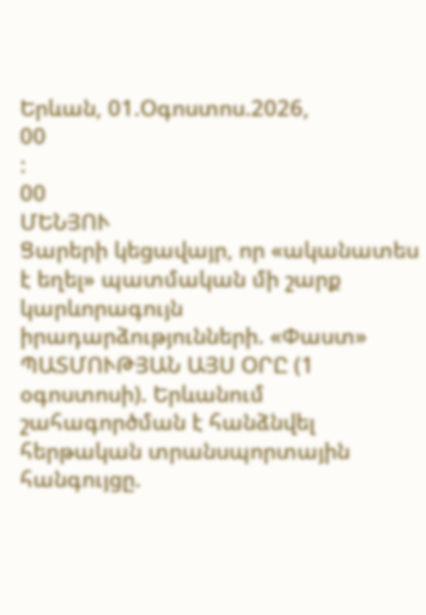Երևան, 01.Օգոստոս.2026,
00
:
00
ՄԵՆՅՈՒ
Ցարերի կեցավայր, որ «ականատես է եղել» պատմական մի շարք կարևորագույն իրադարձությունների. «Փաստ» ՊԱՏՄՈՒԹՅԱՆ ԱՅՍ ՕՐԸ (1 օգոստոսի). Երևանում շահագործման է հանձնվել հերթական տրանսպորտային հանգույցը.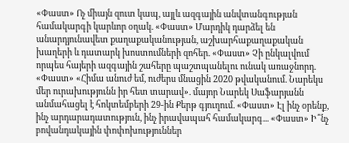«Փաստ» Ոչ միայն զուտ կապ, այլև ազգային անվտանգության համակարգի կարևոր օղակ. «Փաստ» Մարդիկ դարձել են անարդյունավետ քաղաքականության, աշխարհաքաղաքական խաղերի և դատարկ խոստումների զոհեր. «Փաստ» Չի ընկալվում որպես հայերի ազգային շահերը պաշտպանելու ունակ առաջնորդ. «Փաստ» «Հիմա անուժ եմ, ուժերս մնացին 2020 թվականում. Նարեկս մեր ուրախությունն իր հետ տարավ». մայոր Նարեկ Սաֆարյանն անմահացել է հոկտեմբերի 29-ին Քերթ գյուղում. «Փաստ» Էլ ինչ օրենք, ինչ արդարադատություն, ինչ իրավապահ համակարգ... «Փաստ» Ի՞նչ բովանդակային փոփոխություններ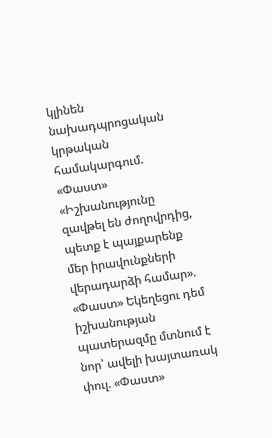կլինեն նախադպրոցական կրթական համակարգում. «Փաստ» «Իշխանությունը զավթել են ժողովրդից, պետք է պայքարենք մեր իրավունքների վերադարձի համար». «Փաստ» Եկեղեցու դեմ իշխանության պատերազմը մտնում է նոր՝ ավելի խայտառակ փուլ. «Փաստ»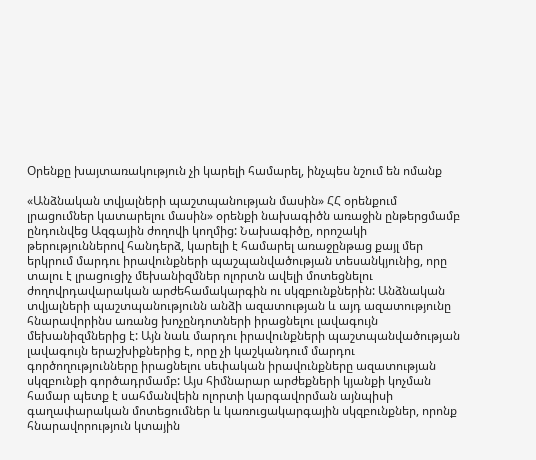Օրենքը խայտառակություն չի կարելի համարել, ինչպես նշում են ոմանք

«Անձնական տվյալների պաշտպանության մասին» ՀՀ օրենքում լրացումներ կատարելու մասին» օրենքի նախագիծն առաջին ընթերցմամբ ընդունվեց Ազգային ժողովի կողմից: Նախագիծը, որոշակի թերություններով հանդերձ, կարելի է համարել առաջընթաց քայլ մեր երկրում մարդու իրավունքների պաշպանվածության տեսանկյունից, որը տալու է լրացուցիչ մեխանիզմներ ոլորտն ավելի մոտեցնելու ժողովրդավարական արժեհամակարգին ու սկզբունքներին: Անձնական տվյալների պաշտպանությունն անձի ազատության և այդ ազատությունը հնարավորինս առանց խոչընդոտների իրացնելու լավագույն մեխանիզմներից է: Այն նաև մարդու իրավունքների պաշտպանվածության լավագույն երաշխիքներից է, որը չի կաշկանդում մարդու գործողությունները իրացնելու սեփական իրավունքները ազատության սկզբունքի գործադրմամբ: Այս հիմնարար արժեքների կյանքի կոչման համար պետք է սահմանվեին ոլորտի կարգավորման այնպիսի գաղափարական մոտեցումներ և կառուցակարգային սկզբունքներ, որոնք հնարավորություն կտային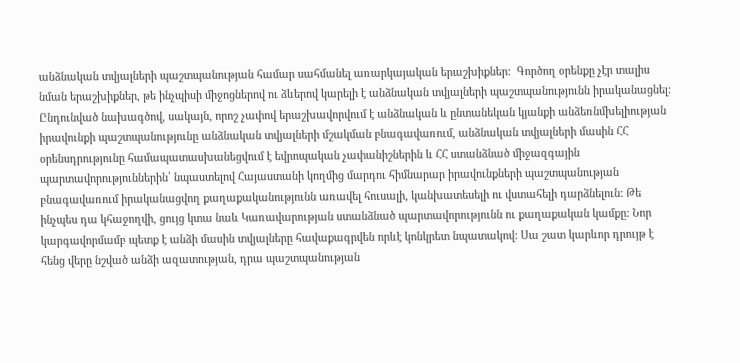անձնական տվյալների պաշտպանության համար սահմանել առարկայական երաշխիքներ:  Գործող օրենքը չէր տալիս նման երաշխիքներ, թե ինչպիսի միջոցներով ու ձևերով կարելի է անձնական տվյալների պաշտպանությունն իրականացնել: Ընդունված նախագծով, սակայն, որոշ չափով երաշխավորվում է անձնական և ընտանեկան կյանքի անձեռնմխելիության իրավունքի պաշտպանությունը անձնական տվյալների մշակման բնագավառում, անձնական տվյալների մասին ՀՀ օրենսդրությունը համապատասխանեցվում է եվրոպական չափանիշներին և ՀՀ ստանձնած միջազգային պարտավորություններին՝ նպաստելով Հայաստանի կողմից մարդու հիմնարար իրավունքների պաշտպանության բնագավառում իրականացվող քաղաքականությունն առավել հուսալի, կանխատեսելի ու վստահելի դարձնելուն: Թե ինչպես դա կհաջողվի, ցույց կտա նաև Կառավարության ստանձնած պարտավորությունն ու քաղաքական կամքը: Նոր կարգավորմամբ պետք է անձի մասին տվյալները հավաքագրվեն որևէ կոնկրետ նպատակով: Սա շատ կարևոր դրույթ է հենց վերը նշված անձի ազատության, դրա պաշտպանության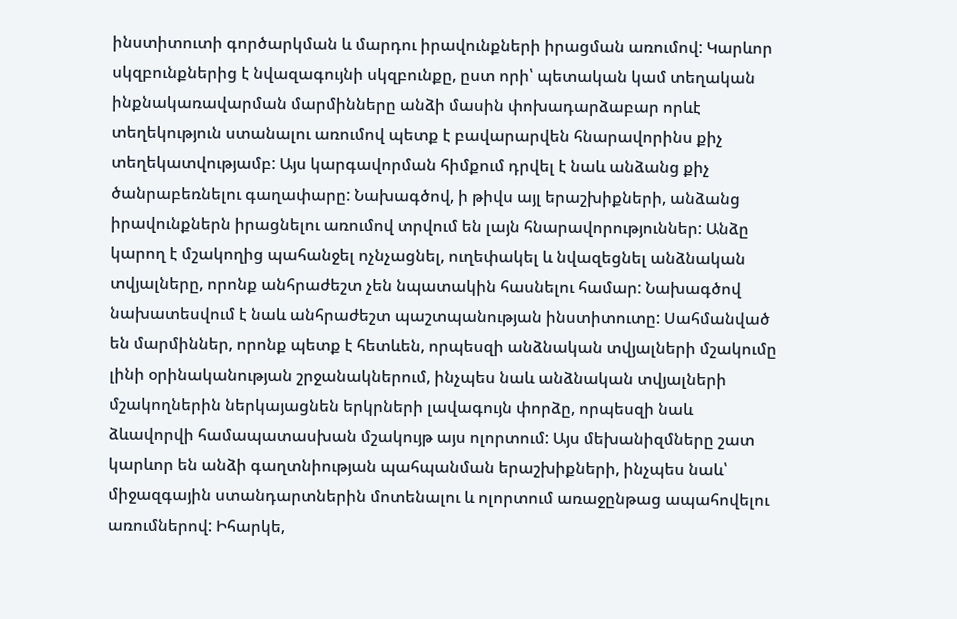ինստիտուտի գործարկման և մարդու իրավունքների իրացման առումով: Կարևոր սկզբունքներից է նվազագույնի սկզբունքը, ըստ որի՝ պետական կամ տեղական ինքնակառավարման մարմինները անձի մասին փոխադարձաբար որևէ տեղեկություն ստանալու առումով պետք է բավարարվեն հնարավորինս քիչ տեղեկատվությամբ: Այս կարգավորման հիմքում դրվել է նաև անձանց քիչ ծանրաբեռնելու գաղափարը: Նախագծով, ի թիվս այլ երաշխիքների, անձանց իրավունքներն իրացնելու առումով տրվում են լայն հնարավորություններ: Անձը կարող է մշակողից պահանջել ոչնչացնել, ուղեփակել և նվազեցնել անձնական տվյալները, որոնք անհրաժեշտ չեն նպատակին հասնելու համար: Նախագծով նախատեսվում է նաև անհրաժեշտ պաշտպանության ինստիտուտը: Սահմանված են մարմիններ, որոնք պետք է հետևեն, որպեսզի անձնական տվյալների մշակումը լինի օրինականության շրջանակներում, ինչպես նաև անձնական տվյալների մշակողներին ներկայացնեն երկրների լավագույն փորձը, որպեսզի նաև ձևավորվի համապատասխան մշակույթ այս ոլորտում: Այս մեխանիզմները շատ կարևոր են անձի գաղտնիության պահպանման երաշխիքների, ինչպես նաև՝ միջազգային ստանդարտներին մոտենալու և ոլորտում առաջընթաց ապահովելու առումներով: Իհարկե,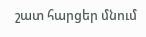շատ հարցեր մնում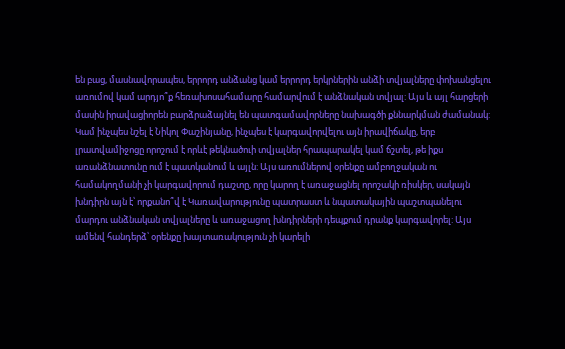են բաց, մասնավորապես, երրորդ անձանց կամ երրորդ երկրներին անձի տվյալները փոխանցելու առումով կամ արդյո՞ք հեռախոսահամարը համարվում է անձնական տվյալ: Այս և այլ հարցերի մասին իրավացիորեն բարձրաձայնել են պատգամավորները նախագծի քննարկման ժամանակ: Կամ ինչպես նշել է Նիկոլ Փաշինյանը, ինչպես է կարգավորվելու այն իրավիճակը, երբ լրատվամիջոցը որոշում է որևէ թեկնածուի տվյալներ հրապարակել կամ ճշտել, թե իքս առանձնատունը ում է պատկանում և այլն: Այս առումներով օրենքը ամբողջական ու համակողմանի չի կարգավորում դաշտը, որը կարող է առաջացնել որոշակի ռիսկեր, սակայն խնդիրն այն է՝ որքանո՞վ է Կառավարությունը պատրաստ և նպատակային պաշտպանելու մարդու անձնական տվյալները և առաջացող խնդիրների դեպքում դրանք կարգավորել: Այս ամենվ հանդերձ՝ օրենքը խայտառակություն չի կարելի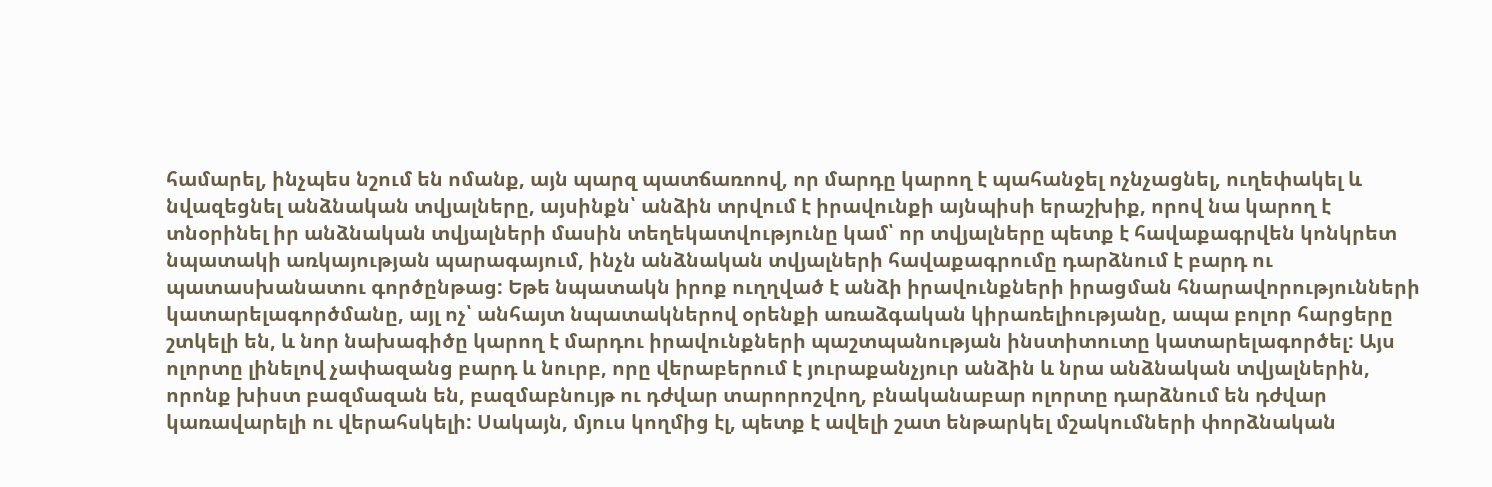համարել, ինչպես նշում են ոմանք, այն պարզ պատճառոով, որ մարդը կարող է պահանջել ոչնչացնել, ուղեփակել և նվազեցնել անձնական տվյալները, այսինքն՝ անձին տրվում է իրավունքի այնպիսի երաշխիք, որով նա կարող է տնօրինել իր անձնական տվյալների մասին տեղեկատվությունը կամ՝ որ տվյալները պետք է հավաքագրվեն կոնկրետ նպատակի առկայության պարագայում, ինչն անձնական տվյալների հավաքագրումը դարձնում է բարդ ու պատասխանատու գործընթաց: Եթե նպատակն իրոք ուղղված է անձի իրավունքների իրացման հնարավորությունների կատարելագործմանը, այլ ոչ՝ անհայտ նպատակներով օրենքի առաձգական կիրառելիությանը, ապա բոլոր հարցերը շտկելի են, և նոր նախագիծը կարող է մարդու իրավունքների պաշտպանության ինստիտուտը կատարելագործել: Այս ոլորտը լինելով չափազանց բարդ և նուրբ, որը վերաբերում է յուրաքանչյուր անձին և նրա անձնական տվյալներին, որոնք խիստ բազմազան են, բազմաբնույթ ու դժվար տարորոշվող, բնականաբար ոլորտը դարձնում են դժվար կառավարելի ու վերահսկելի: Սակայն, մյուս կողմից էլ, պետք է ավելի շատ ենթարկել մշակումների փորձնական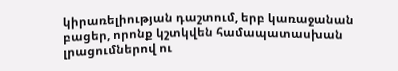կիրառելիության դաշտում, երբ կառաջանան բացեր, որոնք կշտկվեն համապատասխան լրացումներով ու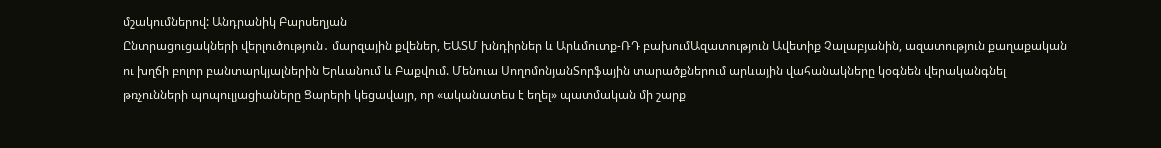մշակումներով: Անդրանիկ Բարսեղյան
Ընտրացուցակների վերլուծություն․ մարզային քվեներ, ԵԱՏՄ խնդիրներ և Արևմուտք-ՌԴ բախումԱզատություն Ավետիք Չալաբյանին, ազատություն քաղաքական ու խղճի բոլոր բանտարկյալներին Երևանում և Բաքվում. Մենուա ՍողոմոնյանՏորֆային տարածքներում արևային վահանակները կօգնեն վերականգնել թռչունների պոպուլյացիաները Ցարերի կեցավայր, որ «ականատես է եղել» պատմական մի շարք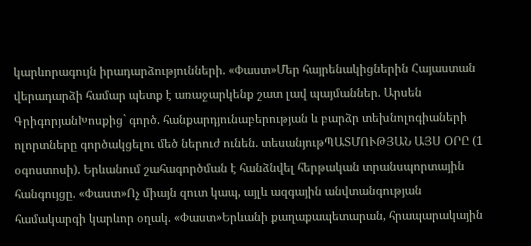կարևորագույն իրադարձությունների. «Փաստ»Մեր հայրենակիցներին Հայաստան վերադարձի համար պետք է առաջարկենք շատ լավ պայմաններ. Արսեն ԳրիգորյանԽոսքից` գործ. հանքարդյունաբերության և բարձր տեխնոլոգիաների ոլորտները գործակցելու մեծ ներուժ ունեն. տեսանյութՊԱՏՄՈՒԹՅԱՆ ԱՅՍ ՕՐԸ (1 օգոստոսի). Երևանում շահագործման է հանձնվել հերթական տրանսպորտային հանգույցը. «Փաստ»Ոչ միայն զուտ կապ, այլև ազգային անվտանգության համակարգի կարևոր օղակ. «Փաստ»Երևանի քաղաքապետարան, հրապարակային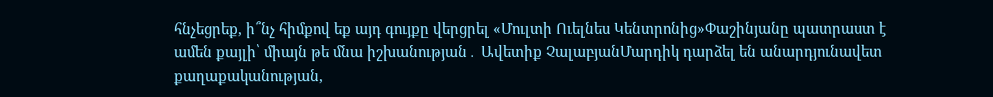հնչեցրեք, ի՞նչ հիմքով եք այդ գույքը վերցրել «Մուլտի Ուելնես Կենտրոնից»Փաշինյանը պատրաստ է ամեն քայլի՝ միայն թե մնա իշխանության․ Ավետիք ՉալաբյանՄարդիկ դարձել են անարդյունավետ քաղաքականության,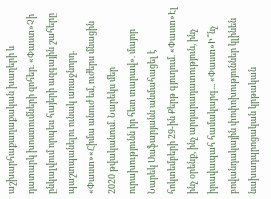աշխարհաքաղաքական խաղերի և դատարկ խոստումների զոհեր. «Փաստ»Չի ընկալվում որպես հայերի ազգային շահերը պաշտպանելու ունակ առաջնորդ. «Փաստ»«Հիմա անուժ եմ, ուժերս մնացին 2020 թվականում. Նարեկս մեր ուրախությունն իր հետ տարավ». մայոր Նարեկ Սաֆարյանն անմահացել է հոկտեմբերի 29-ին Քերթ գյուղում. «Փաստ»Էլ ինչ օրենք, ինչ արդարադատություն, ինչ իրավապահ համակարգ... «Փաստ»Ի՞նչ բովանդակային փոփոխություններ կլինեն նախադպրոցական կրթական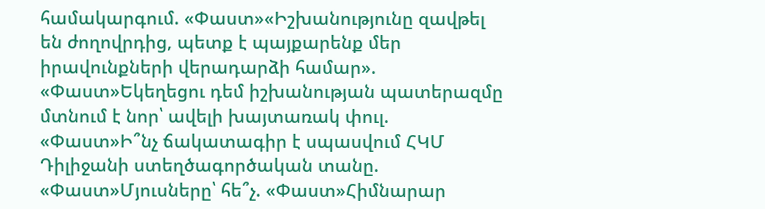համակարգում. «Փաստ»«Իշխանությունը զավթել են ժողովրդից, պետք է պայքարենք մեր իրավունքների վերադարձի համար». «Փաստ»Եկեղեցու դեմ իշխանության պատերազմը մտնում է նոր՝ ավելի խայտառակ փուլ. «Փաստ»Ի՞նչ ճակատագիր է սպասվում ՀԿՄ Դիլիջանի ստեղծագործական տանը. «Փաստ»Մյուսները՝ հե՞չ. «Փաստ»Հիմնարար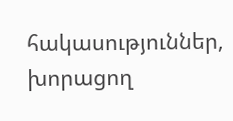հակասություններ, խորացող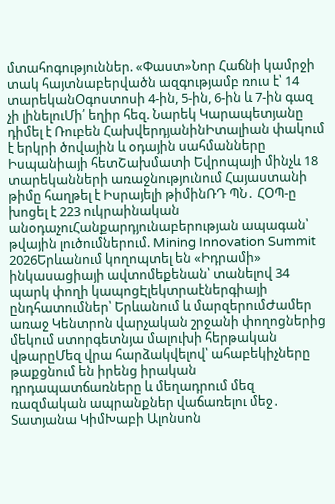մտահոգություններ. «Փաստ»Նոր Հաճնի կամրջի տակ հայտնաբերվածն ազգությամբ ռուս է՝ 14 տարեկանՕգոստոսի 4-ին, 5-ին, 6-ին և 7-ին գազ չի լինելուՄի՛ եղիր հեզ. Նարեկ Կարապետյանը դիմել է Ռուբեն ՀախվերդյանինԻտալիան փակում է երկրի ծովային և օդային սահմանները Իսպանիայի հետՇախմատի Եվրոպայի մինչև 18 տարեկանների առաջնությունում Հայաստանի թիմը հաղթել է Իսրայելի թիմինՌԴ ՊՆ․ ՀՕՊ-ը խոցել է 223 ուկրաինական անօդաչուՀանքարդյունաբերության ապագան՝ թվային լուծումներում. Mining Innovation Summit 2026Երևանում կողոպտել են «Իդրամի» ինկասացիայի ավտոմեքենան՝ տանելով 34 պարկ փողի կապոցԷլեկտրաէներգիայի ընդհատումներ՝ Երևանում և մարզերումԺամեր առաջ Կենտրոն վարչական շրջանի փողոցներից մեկում ստորգետնյա մալուխի հերթական վթարըՄեզ վրա հարձակվելով՝ ահաբեկիչները թաքցնում են իրենց իրական դրդապատճառները և մեղադրում մեզ ռազմական ապրանքներ վաճառելու մեջ․ Տատյանա ԿիմԽաբի Ալոնսոն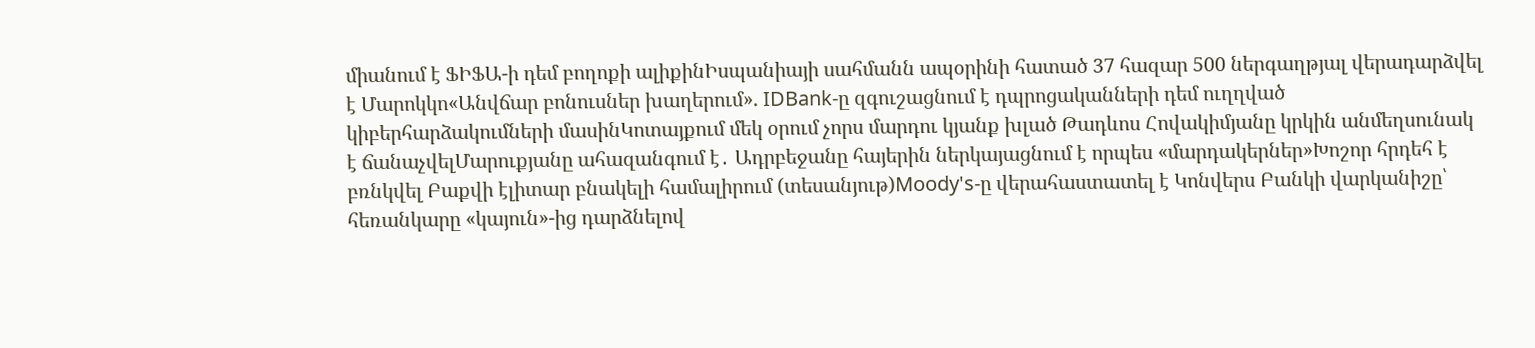միանում է ՖԻՖԱ-ի դեմ բողոքի ալիքինԻսպանիայի սահմանն ապօրինի հատած 37 հազար 500 ներգաղթյալ վերադարձվել է Մարոկկո«Անվճար բոնուսներ խաղերում». IDBank-ը զգուշացնում է դպրոցականների դեմ ուղղված կիբերհարձակումների մասինԿոտայքում մեկ օրում չորս մարդու կյանք խլած Թադևոս Հովակիմյանը կրկին անմեղսունակ է ճանաչվելՄարուքյանը ահազանգում է․ Ադրբեջանը հայերին ներկայացնում է որպես «մարդակերներ»Խոշոր հրդեհ է բռնկվել Բաքվի էլիտար բնակելի համալիրում (տեսանյութ)Moody's-ը վերահաստատել է Կոնվերս Բանկի վարկանիշը՝ հեռանկարը «կայուն»-ից դարձնելով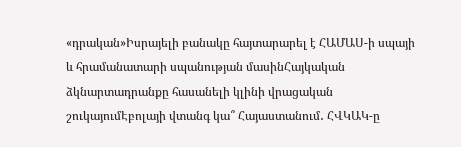«դրական»Իսրայելի բանակը հայտարարել է ՀԱՄԱՍ-ի սպայի և հրամանատարի սպանության մասինՀայկական ձկնարտադրանքը հասանելի կլինի վրացական շուկայումԷբոլայի վտանգ կա՞ Հայաստանում․ ՀՎԿԱԿ-ը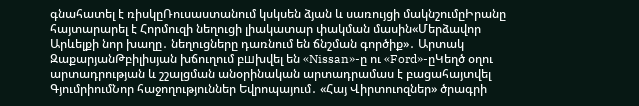գնահատել է ռիսկըՌուսաստանում կսկսեն ձյան և սառույցի մակնշումըԻրանը հայտարարել է Հորմուզի նեղուցի լիակատար փակման մասին«Մերձավոր Արևելքի նոր խաղը․ նեղուցները դառնում են ճնշման գործիք»․ Արտակ ԶաքարյանԹբիլիսյան խճուղում բшխվել են «Nissan»-ը ու «Ford»-ըԿեղծ օղու արտադրության և շշալցման անօրինական արտադրամաս է բացահայտվել ԳյումրիումՆոր հաջողություններ Եվրոպայում․ «Հայ Վիրտուոզներ» ծրագրի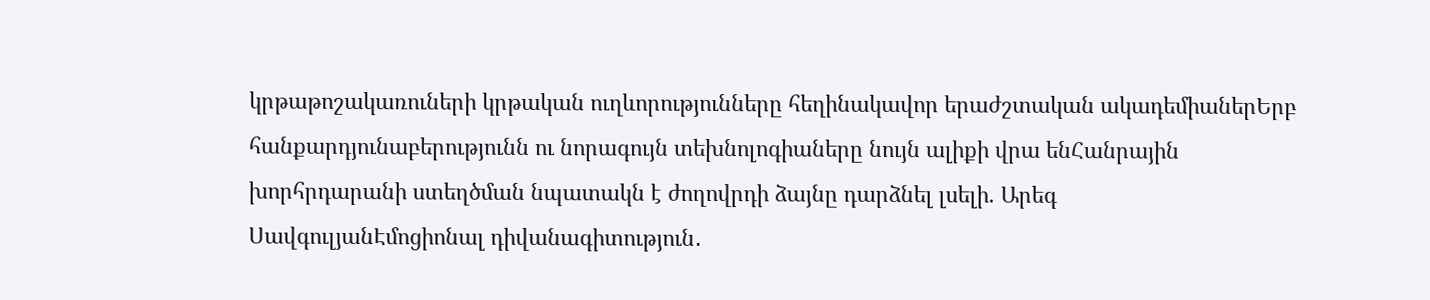կրթաթոշակառուների կրթական ուղևորությունները հեղինակավոր երաժշտական ակադեմիաներԵրբ հանքարդյունաբերությունն ու նորագույն տեխնոլոգիաները նույն ալիքի վրա ենՀանրային խորհրդարանի ստեղծման նպատակն է ժողովրդի ձայնը դարձնել լսելի. Արեգ ՍավգուլյանԷմոցիոնալ դիվանագիտություն․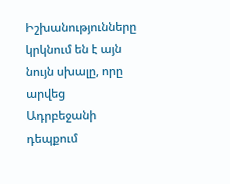Իշխանությունները կրկնում են է այն նույն սխալը, որը արվեց Ադրբեջանի դեպքում